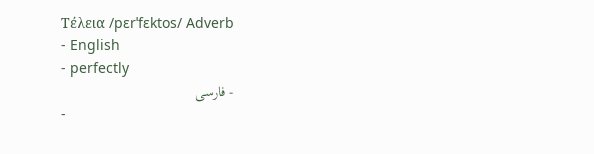Τέλεια /pɛrˈfɛktos/ Adverb
- English
- perfectly
- فارسی
-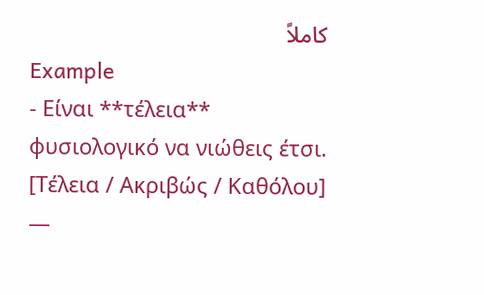کاملاً
Example
- Είναι **τέλεια** φυσιολογικό να νιώθεις έτσι. [Τέλεια / Ακριβώς / Καθόλου] —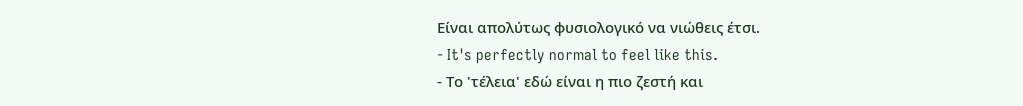Είναι απολύτως φυσιολογικό να νιώθεις έτσι.
- It's perfectly normal to feel like this.
- Το 'τέλεια' εδώ είναι η πιο ζεστή και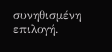συνηθισμένη επιλογή.